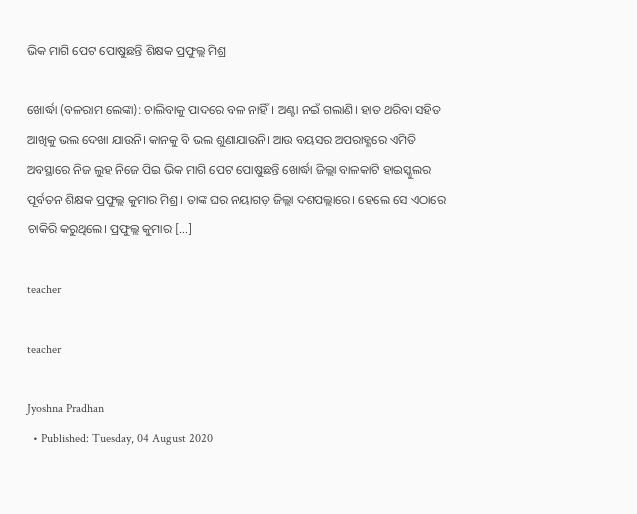ଭିକ ମାଗି ପେଟ ପୋଷୁଛନ୍ତି ଶିକ୍ଷକ ପ୍ରଫୁଲ୍ଲ ମିଶ୍ର

ଖୋର୍ଦ୍ଧା (ବଳରାମ ଲେଙ୍କା): ଚାଲିବାକୁ ପାଦରେ ବଳ ନାହିଁ। ଅଣ୍ଟା ନଇଁ ଗଲାଣି। ହାତ ଥରିବା ସହିତ ଆଖିକୁ ଭଲ ଦେଖା ଯାଉନି। କାନକୁ ବି ଭଲ ଶୁଣାଯାଉନି। ଆଉ ବୟସର ଅପରାହ୍ଣରେ ଏମିତି ଅବସ୍ଥାରେ ନିଜ ଲୁହ ନିଜେ ପିଇ ଭିକ ମାଗି ପେଟ ପୋଷୁଛନ୍ତି ଖୋର୍ଦ୍ଧା ଜିଲ୍ଲା ବାଳକାଟି ହାଇସ୍କୁଲର ପୂର୍ବତନ ଶିକ୍ଷକ ପ୍ରଫୁଲ୍ଲ କୁମାର ମିଶ୍ର। ତାଙ୍କ ଘର ନୟାଗଡ଼ ଜିଲ୍ଲା ଦଶପଲ୍ଲାରେ। ହେଲେ ସେ ଏଠାରେ ଚାକିରି କରୁଥିଲେ। ପ୍ରଫୁଲ୍ଲ କୁମାର […]

teacher

teacher

Jyoshna Pradhan
  • Published: Tuesday, 04 August 2020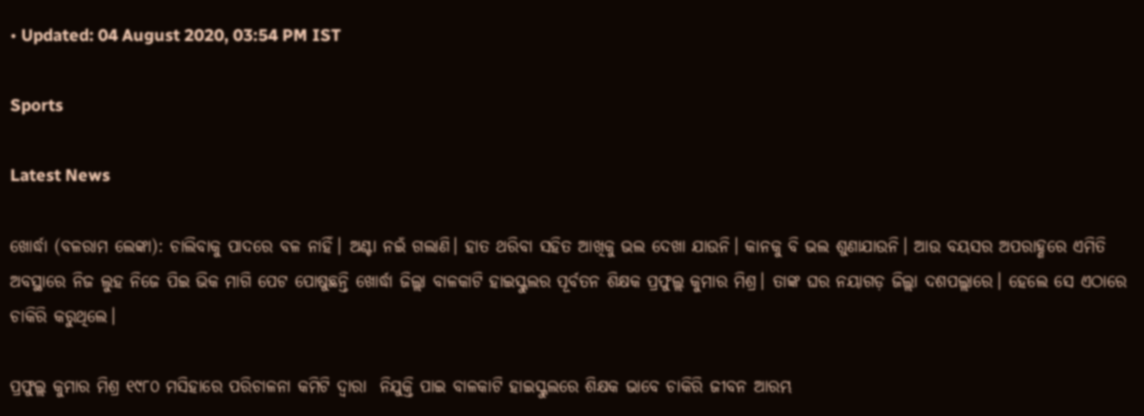• Updated: 04 August 2020, 03:54 PM IST

Sports

Latest News

ଖୋର୍ଦ୍ଧା (ବଳରାମ ଲେଙ୍କା): ଚାଲିବାକୁ ପାଦରେ ବଳ ନାହିଁ। ଅଣ୍ଟା ନଇଁ ଗଲାଣି। ହାତ ଥରିବା ସହିତ ଆଖିକୁ ଭଲ ଦେଖା ଯାଉନି। କାନକୁ ବି ଭଲ ଶୁଣାଯାଉନି। ଆଉ ବୟସର ଅପରାହ୍ଣରେ ଏମିତି ଅବସ୍ଥାରେ ନିଜ ଲୁହ ନିଜେ ପିଇ ଭିକ ମାଗି ପେଟ ପୋଷୁଛନ୍ତି ଖୋର୍ଦ୍ଧା ଜିଲ୍ଲା ବାଳକାଟି ହାଇସ୍କୁଲର ପୂର୍ବତନ ଶିକ୍ଷକ ପ୍ରଫୁଲ୍ଲ କୁମାର ମିଶ୍ର। ତାଙ୍କ ଘର ନୟାଗଡ଼ ଜିଲ୍ଲା ଦଶପଲ୍ଲାରେ। ହେଲେ ସେ ଏଠାରେ ଚାକିରି କରୁଥିଲେ।

ପ୍ରଫୁଲ୍ଲ କୁମାର ମିଶ୍ର ୧୯୮୦ ମସିହାରେ ପରିଚାଳନା କମିଟି ଦ୍ୱାରା  ନିଯୁକ୍ତି ପାଇ ବାଳକାଟି ହାଇସ୍କୁଲରେ ଶିକ୍ଷକ ଭାବେ ଚାକିରି ଜୀବନ ଆରମ୍ଭ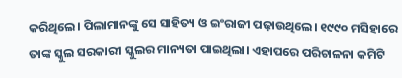କରିଥିଲେ। ପିଲାମାନଙ୍କୁ ସେ ସାହିତ୍ୟ ଓ ଇଂରାଜୀ ପଢ଼ାଉଥିଲେ। ୧୯୯୦ ମସିହାରେ ତାଙ୍କ ସ୍କୁଲ ସରକାରୀ ସ୍କୁଲର ମାନ୍ୟତା ପାଇଥିଲା। ଏହାପରେ ପରିଚାଳନା କମିଟି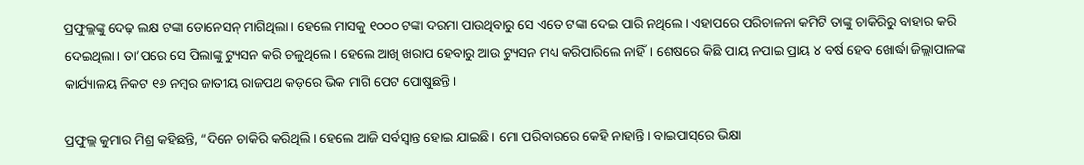ପ୍ରଫୁଲ୍ଲଙ୍କୁ ଦେଢ଼ ଲକ୍ଷ ଟଙ୍କା ଡୋନେସନ୍‌ ମାଗିଥିଲା। ହେଲେ ମାସକୁ ୧୦୦୦ ଟଙ୍କା ଦରମା ପାଉଥିବାରୁ ସେ ଏତେ ଟଙ୍କା ଦେଇ ପାରି ନଥିଲେ। ଏହାପରେ ପରିଚାଳନା କମିଟି ତାଙ୍କୁ ଚାକିରିରୁ ବାହାର କରି ଦେଇଥିଲା। ତା’ପରେ ସେ ପିଲାଙ୍କୁ ଟ୍ୟୁସନ କରି ଚଳୁଥିଲେ। ହେଲେ ଆଖି ଖରାପ ହେବାରୁ ଆଉ ଟ୍ୟୁସନ ମଧ୍ୟ କରିପାରିଲେ ନାହିଁ। ଶେଷରେ କିଛି ପାୟ ନପାଇ ପ୍ରାୟ ୪ ବର୍ଷ ହେବ ଖୋର୍ଦ୍ଧା ଜିଲ୍ଲାପାଳଙ୍କ କାର୍ଯ୍ୟାଳୟ ନିକଟ ୧୬ ନମ୍ୱର ଜାତୀୟ ରାଜପଥ କଡ଼ରେ ଭିକ ମାଗି ପେଟ ପୋଷୁଛନ୍ତି।

ପ୍ରଫୁଲ୍ଲ କୁମାର ମିଶ୍ର କହିଛନ୍ତି, “ଦିନେ ଚାକିରି କରିଥିଲି। ହେଲେ ଆଜି ସର୍ବସ୍ୱାନ୍ତ ହୋଇ ଯାଇଛି। ମୋ ପରିବାରରେ କେହି ନାହାନ୍ତି। ବାଇପାସ୍‌ରେ ଭିକ୍ଷା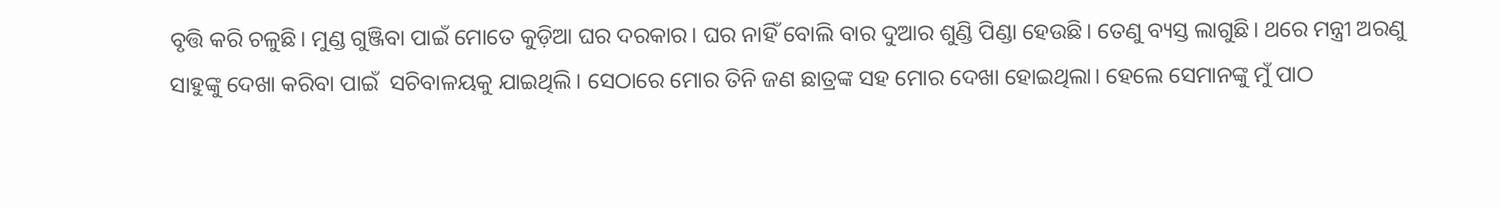ବୃତ୍ତି କରି ଚଳୁଛି। ମୁଣ୍ଡ ଗୁଞ୍ଜିବା ପାଇଁ ମୋତେ କୁଡ଼ିଆ ଘର ଦରକାର। ଘର ନାହିଁ ବୋଲି ବାର ଦୁଆର ଶୁଣ୍ଡି ପିଣ୍ଡା ହେଉଛି। ତେଣୁ ବ୍ୟସ୍ତ ଲାଗୁଛି। ଥରେ ମନ୍ତ୍ରୀ ଅରଣୁ ସାହୁଙ୍କୁ ଦେଖା କରିବା ପାଇଁ  ସଚିବାଳୟକୁ ଯାଇଥିଲି। ସେଠାରେ ମୋର ତିନି ଜଣ ଛାତ୍ରଙ୍କ ସହ ମୋର ଦେଖା ହୋଇଥିଲା। ହେଲେ ସେମାନଙ୍କୁ ମୁଁ ପାଠ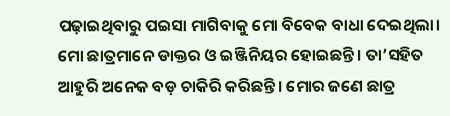ପଢ଼ାଇଥିବାରୁ ପଇସା ମାଗିବାକୁ ମୋ ବିବେକ ବାଧା ଦେଇଥିଲା। ମୋ ଛାତ୍ରମାନେ ଡାକ୍ତର ଓ ଇଞ୍ଜିନିୟର ହୋଇଛନ୍ତି। ତା’ସହିତ ଆହୁରି ଅନେକ ବଡ଼ ଚାକିରି କରିଛନ୍ତି। ମୋର ଜଣେ ଛାତ୍ର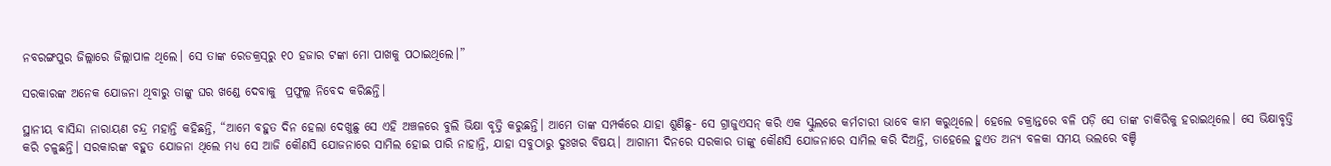ନବରଙ୍ଗପୁର ଜିଲ୍ଲାରେ ଜିଲ୍ଲାପାଳ ଥିଲେ। ସେ ତାଙ୍କ ରେଡକ୍ରସ୍‌ରୁ ୧୦ ହଜାର ଟଙ୍କା ମୋ ପାଖକୁ ପଠାଇଥିଲେ।”

ସରକାରଙ୍କ ଅନେକ ଯୋଜନା ଥିବାରୁ ତାଙ୍କୁ ଘର ଖଣ୍ଡେ ଦେବାକୁ  ପ୍ରଫୁଲ୍ଲ ନିବେଦ କରିଛନ୍ତି।

ସ୍ଥାନୀୟ ବାସିନ୍ଦା ନାରାୟଣ ଚନ୍ଦ୍ର ମହାନ୍ତି କହିଛନ୍ତି, “ଆମେ ବହୁତ ଦିନ ହେଲା ଦେଖୁଛୁ ସେ ଏହି ଅଞ୍ଚଳରେ ବୁଲି ଭିକ୍ଷା ବୃତ୍ତି କରୁଛନ୍ତି। ଆମେ ତାଙ୍କ ସମ୍ପର୍କରେ ଯାହା ଶୁଣିଛୁ- ସେ ଗ୍ରାଜୁଏସନ୍ କରି ଏକ ସ୍କୁଲରେ କର୍ମଚାରୀ ଭାବେ କାମ କରୁଥିଲେ। ହେଲେ ଚକ୍ରାନ୍ତରେ ବଳି ପଡ଼ି ସେ ତାଙ୍କ ଚାକିରିକୁ ହରାଇଥିଲେ। ସେ ଭିକ୍ଷାବୃତ୍ତି କରି ଚଳୁଛନ୍ତି। ସରକାରଙ୍କ ବହୁତ ଯୋଜନା ଥିଲେ ମଧ୍ୟ ସେ ଆଜି କୌଣସି ଯୋଜନାରେ ସାମିଲ ହୋଇ ପାରି ନାହାନ୍ତି, ଯାହା ସବୁଠାରୁ ଦୁଃଖର ବିଷୟ। ଆଗାମୀ ଦିନରେ ସରକାର ତାଙ୍କୁ କୌଣସି ଯୋଜନାରେ ସାମିଲ କରି ଦିଅନ୍ତି, ତାହେଲେ ହୁଏତ ଅନ୍ୟ ବଳକା ସମୟ ଭଲରେ ବଞ୍ଚି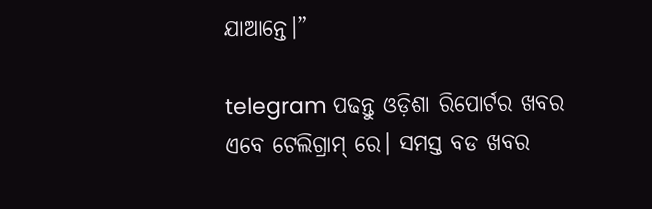ଯାଆନ୍ତେ।”

telegram ପଢନ୍ତୁ ଓଡ଼ିଶା ରିପୋର୍ଟର ଖବର ଏବେ ଟେଲିଗ୍ରାମ୍ ରେ। ସମସ୍ତ ବଡ ଖବର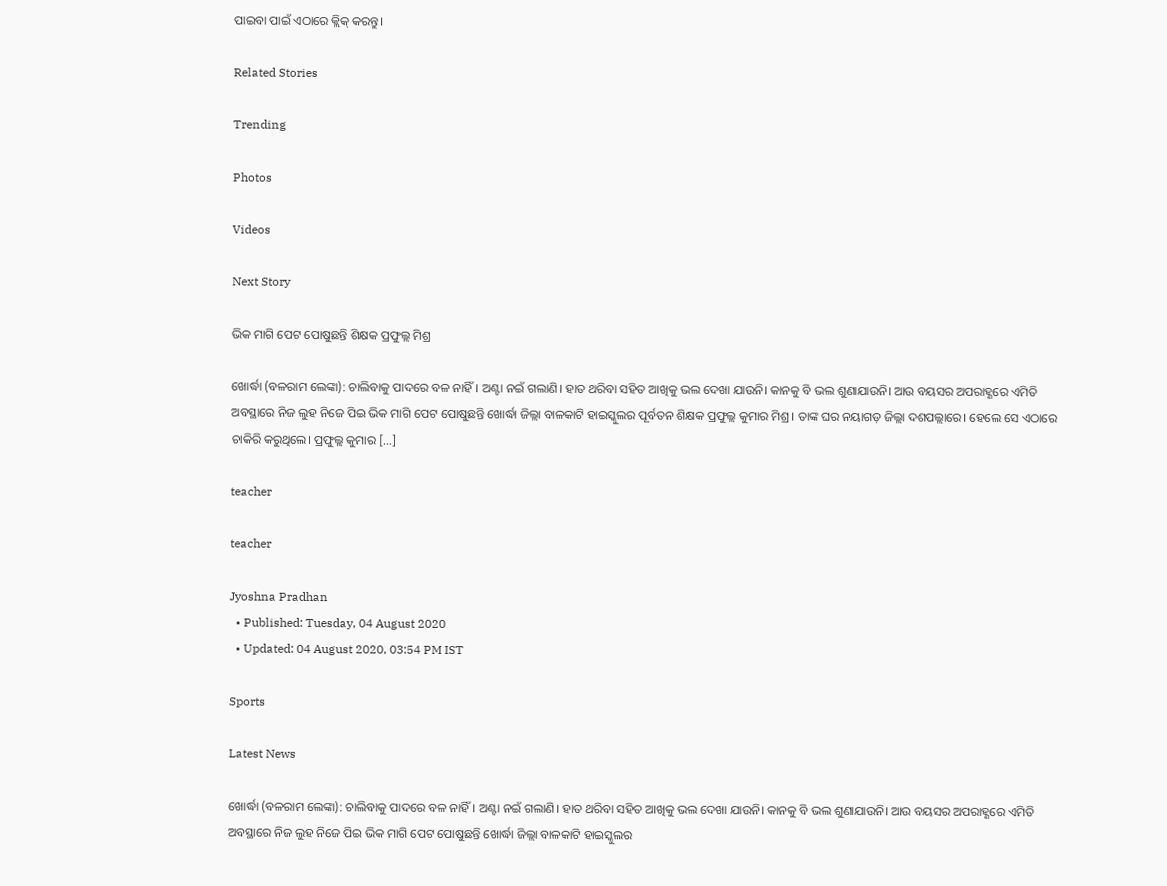ପାଇବା ପାଇଁ ଏଠାରେ କ୍ଲିକ୍ କରନ୍ତୁ।

Related Stories

Trending

Photos

Videos

Next Story

ଭିକ ମାଗି ପେଟ ପୋଷୁଛନ୍ତି ଶିକ୍ଷକ ପ୍ରଫୁଲ୍ଲ ମିଶ୍ର

ଖୋର୍ଦ୍ଧା (ବଳରାମ ଲେଙ୍କା): ଚାଲିବାକୁ ପାଦରେ ବଳ ନାହିଁ। ଅଣ୍ଟା ନଇଁ ଗଲାଣି। ହାତ ଥରିବା ସହିତ ଆଖିକୁ ଭଲ ଦେଖା ଯାଉନି। କାନକୁ ବି ଭଲ ଶୁଣାଯାଉନି। ଆଉ ବୟସର ଅପରାହ୍ଣରେ ଏମିତି ଅବସ୍ଥାରେ ନିଜ ଲୁହ ନିଜେ ପିଇ ଭିକ ମାଗି ପେଟ ପୋଷୁଛନ୍ତି ଖୋର୍ଦ୍ଧା ଜିଲ୍ଲା ବାଳକାଟି ହାଇସ୍କୁଲର ପୂର୍ବତନ ଶିକ୍ଷକ ପ୍ରଫୁଲ୍ଲ କୁମାର ମିଶ୍ର। ତାଙ୍କ ଘର ନୟାଗଡ଼ ଜିଲ୍ଲା ଦଶପଲ୍ଲାରେ। ହେଲେ ସେ ଏଠାରେ ଚାକିରି କରୁଥିଲେ। ପ୍ରଫୁଲ୍ଲ କୁମାର […]

teacher

teacher

Jyoshna Pradhan
  • Published: Tuesday, 04 August 2020
  • Updated: 04 August 2020, 03:54 PM IST

Sports

Latest News

ଖୋର୍ଦ୍ଧା (ବଳରାମ ଲେଙ୍କା): ଚାଲିବାକୁ ପାଦରେ ବଳ ନାହିଁ। ଅଣ୍ଟା ନଇଁ ଗଲାଣି। ହାତ ଥରିବା ସହିତ ଆଖିକୁ ଭଲ ଦେଖା ଯାଉନି। କାନକୁ ବି ଭଲ ଶୁଣାଯାଉନି। ଆଉ ବୟସର ଅପରାହ୍ଣରେ ଏମିତି ଅବସ୍ଥାରେ ନିଜ ଲୁହ ନିଜେ ପିଇ ଭିକ ମାଗି ପେଟ ପୋଷୁଛନ୍ତି ଖୋର୍ଦ୍ଧା ଜିଲ୍ଲା ବାଳକାଟି ହାଇସ୍କୁଲର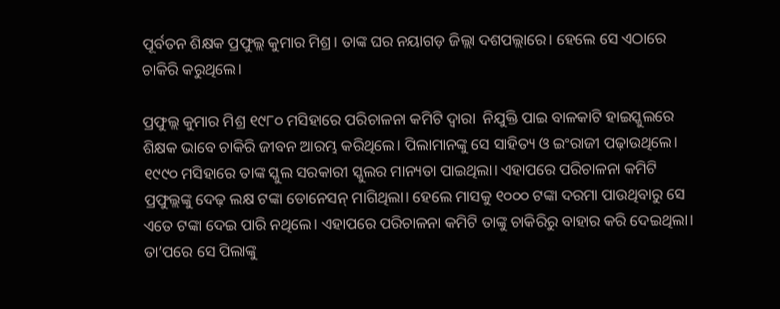ପୂର୍ବତନ ଶିକ୍ଷକ ପ୍ରଫୁଲ୍ଲ କୁମାର ମିଶ୍ର। ତାଙ୍କ ଘର ନୟାଗଡ଼ ଜିଲ୍ଲା ଦଶପଲ୍ଲାରେ। ହେଲେ ସେ ଏଠାରେ ଚାକିରି କରୁଥିଲେ।

ପ୍ରଫୁଲ୍ଲ କୁମାର ମିଶ୍ର ୧୯୮୦ ମସିହାରେ ପରିଚାଳନା କମିଟି ଦ୍ୱାରା  ନିଯୁକ୍ତି ପାଇ ବାଳକାଟି ହାଇସ୍କୁଲରେ ଶିକ୍ଷକ ଭାବେ ଚାକିରି ଜୀବନ ଆରମ୍ଭ କରିଥିଲେ। ପିଲାମାନଙ୍କୁ ସେ ସାହିତ୍ୟ ଓ ଇଂରାଜୀ ପଢ଼ାଉଥିଲେ। ୧୯୯୦ ମସିହାରେ ତାଙ୍କ ସ୍କୁଲ ସରକାରୀ ସ୍କୁଲର ମାନ୍ୟତା ପାଇଥିଲା। ଏହାପରେ ପରିଚାଳନା କମିଟି ପ୍ରଫୁଲ୍ଲଙ୍କୁ ଦେଢ଼ ଲକ୍ଷ ଟଙ୍କା ଡୋନେସନ୍‌ ମାଗିଥିଲା। ହେଲେ ମାସକୁ ୧୦୦୦ ଟଙ୍କା ଦରମା ପାଉଥିବାରୁ ସେ ଏତେ ଟଙ୍କା ଦେଇ ପାରି ନଥିଲେ। ଏହାପରେ ପରିଚାଳନା କମିଟି ତାଙ୍କୁ ଚାକିରିରୁ ବାହାର କରି ଦେଇଥିଲା। ତା’ପରେ ସେ ପିଲାଙ୍କୁ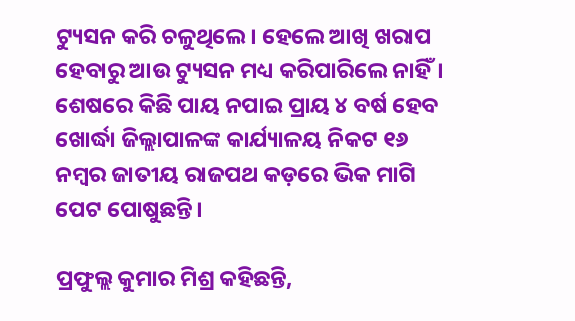ଟ୍ୟୁସନ କରି ଚଳୁଥିଲେ। ହେଲେ ଆଖି ଖରାପ ହେବାରୁ ଆଉ ଟ୍ୟୁସନ ମଧ୍ୟ କରିପାରିଲେ ନାହିଁ। ଶେଷରେ କିଛି ପାୟ ନପାଇ ପ୍ରାୟ ୪ ବର୍ଷ ହେବ ଖୋର୍ଦ୍ଧା ଜିଲ୍ଲାପାଳଙ୍କ କାର୍ଯ୍ୟାଳୟ ନିକଟ ୧୬ ନମ୍ୱର ଜାତୀୟ ରାଜପଥ କଡ଼ରେ ଭିକ ମାଗି ପେଟ ପୋଷୁଛନ୍ତି।

ପ୍ରଫୁଲ୍ଲ କୁମାର ମିଶ୍ର କହିଛନ୍ତି,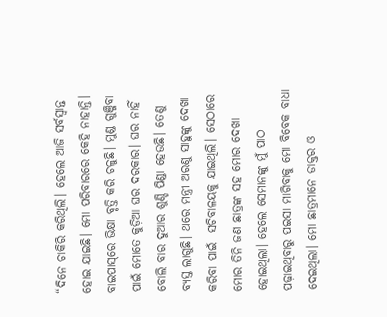“ଦିନେ ଚାକିରି କରିଥିଲି। ହେଲେ ଆଜି ସର୍ବସ୍ୱାନ୍ତ ହୋଇ ଯାଇଛି। ମୋ ପରିବାରରେ କେହି ନାହାନ୍ତି। ବାଇପାସ୍‌ରେ ଭିକ୍ଷା ବୃତ୍ତି କରି ଚଳୁଛି। ମୁଣ୍ଡ ଗୁଞ୍ଜିବା ପାଇଁ ମୋତେ କୁଡ଼ିଆ ଘର ଦରକାର। ଘର ନାହିଁ ବୋଲି ବାର ଦୁଆର ଶୁଣ୍ଡି ପିଣ୍ଡା ହେଉଛି। ତେଣୁ ବ୍ୟସ୍ତ ଲାଗୁଛି। ଥରେ ମନ୍ତ୍ରୀ ଅରଣୁ ସାହୁଙ୍କୁ ଦେଖା କରିବା ପାଇଁ  ସଚିବାଳୟକୁ ଯାଇଥିଲି। ସେଠାରେ ମୋର ତିନି ଜଣ ଛାତ୍ରଙ୍କ ସହ ମୋର ଦେଖା ହୋଇଥିଲା। ହେଲେ ସେମାନଙ୍କୁ ମୁଁ ପାଠ ପଢ଼ାଇଥିବାରୁ ପଇସା ମାଗିବାକୁ ମୋ ବିବେକ ବାଧା ଦେଇଥିଲା। ମୋ ଛାତ୍ରମାନେ ଡାକ୍ତର ଓ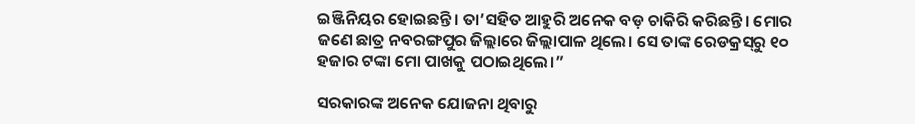ଇଞ୍ଜିନିୟର ହୋଇଛନ୍ତି। ତା’ସହିତ ଆହୁରି ଅନେକ ବଡ଼ ଚାକିରି କରିଛନ୍ତି। ମୋର ଜଣେ ଛାତ୍ର ନବରଙ୍ଗପୁର ଜିଲ୍ଲାରେ ଜିଲ୍ଲାପାଳ ଥିଲେ। ସେ ତାଙ୍କ ରେଡକ୍ରସ୍‌ରୁ ୧୦ ହଜାର ଟଙ୍କା ମୋ ପାଖକୁ ପଠାଇଥିଲେ।”

ସରକାରଙ୍କ ଅନେକ ଯୋଜନା ଥିବାରୁ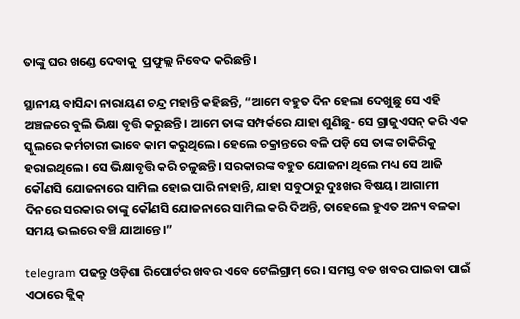ତାଙ୍କୁ ଘର ଖଣ୍ଡେ ଦେବାକୁ  ପ୍ରଫୁଲ୍ଲ ନିବେଦ କରିଛନ୍ତି।

ସ୍ଥାନୀୟ ବାସିନ୍ଦା ନାରାୟଣ ଚନ୍ଦ୍ର ମହାନ୍ତି କହିଛନ୍ତି, “ଆମେ ବହୁତ ଦିନ ହେଲା ଦେଖୁଛୁ ସେ ଏହି ଅଞ୍ଚଳରେ ବୁଲି ଭିକ୍ଷା ବୃତ୍ତି କରୁଛନ୍ତି। ଆମେ ତାଙ୍କ ସମ୍ପର୍କରେ ଯାହା ଶୁଣିଛୁ- ସେ ଗ୍ରାଜୁଏସନ୍ କରି ଏକ ସ୍କୁଲରେ କର୍ମଚାରୀ ଭାବେ କାମ କରୁଥିଲେ। ହେଲେ ଚକ୍ରାନ୍ତରେ ବଳି ପଡ଼ି ସେ ତାଙ୍କ ଚାକିରିକୁ ହରାଇଥିଲେ। ସେ ଭିକ୍ଷାବୃତ୍ତି କରି ଚଳୁଛନ୍ତି। ସରକାରଙ୍କ ବହୁତ ଯୋଜନା ଥିଲେ ମଧ୍ୟ ସେ ଆଜି କୌଣସି ଯୋଜନାରେ ସାମିଲ ହୋଇ ପାରି ନାହାନ୍ତି, ଯାହା ସବୁଠାରୁ ଦୁଃଖର ବିଷୟ। ଆଗାମୀ ଦିନରେ ସରକାର ତାଙ୍କୁ କୌଣସି ଯୋଜନାରେ ସାମିଲ କରି ଦିଅନ୍ତି, ତାହେଲେ ହୁଏତ ଅନ୍ୟ ବଳକା ସମୟ ଭଲରେ ବଞ୍ଚି ଯାଆନ୍ତେ।”

telegram ପଢନ୍ତୁ ଓଡ଼ିଶା ରିପୋର୍ଟର ଖବର ଏବେ ଟେଲିଗ୍ରାମ୍ ରେ। ସମସ୍ତ ବଡ ଖବର ପାଇବା ପାଇଁ ଏଠାରେ କ୍ଲିକ୍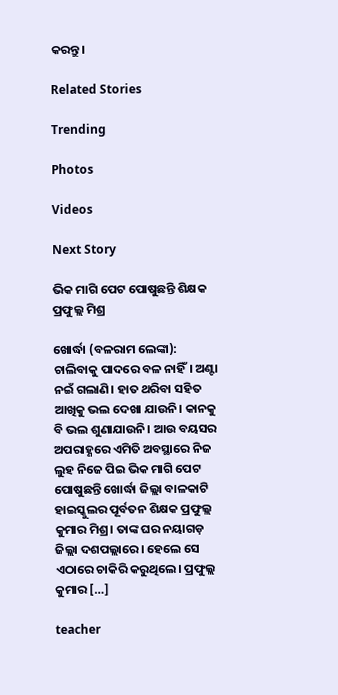କରନ୍ତୁ।

Related Stories

Trending

Photos

Videos

Next Story

ଭିକ ମାଗି ପେଟ ପୋଷୁଛନ୍ତି ଶିକ୍ଷକ ପ୍ରଫୁଲ୍ଲ ମିଶ୍ର

ଖୋର୍ଦ୍ଧା (ବଳରାମ ଲେଙ୍କା): ଚାଲିବାକୁ ପାଦରେ ବଳ ନାହିଁ। ଅଣ୍ଟା ନଇଁ ଗଲାଣି। ହାତ ଥରିବା ସହିତ ଆଖିକୁ ଭଲ ଦେଖା ଯାଉନି। କାନକୁ ବି ଭଲ ଶୁଣାଯାଉନି। ଆଉ ବୟସର ଅପରାହ୍ଣରେ ଏମିତି ଅବସ୍ଥାରେ ନିଜ ଲୁହ ନିଜେ ପିଇ ଭିକ ମାଗି ପେଟ ପୋଷୁଛନ୍ତି ଖୋର୍ଦ୍ଧା ଜିଲ୍ଲା ବାଳକାଟି ହାଇସ୍କୁଲର ପୂର୍ବତନ ଶିକ୍ଷକ ପ୍ରଫୁଲ୍ଲ କୁମାର ମିଶ୍ର। ତାଙ୍କ ଘର ନୟାଗଡ଼ ଜିଲ୍ଲା ଦଶପଲ୍ଲାରେ। ହେଲେ ସେ ଏଠାରେ ଚାକିରି କରୁଥିଲେ। ପ୍ରଫୁଲ୍ଲ କୁମାର […]

teacher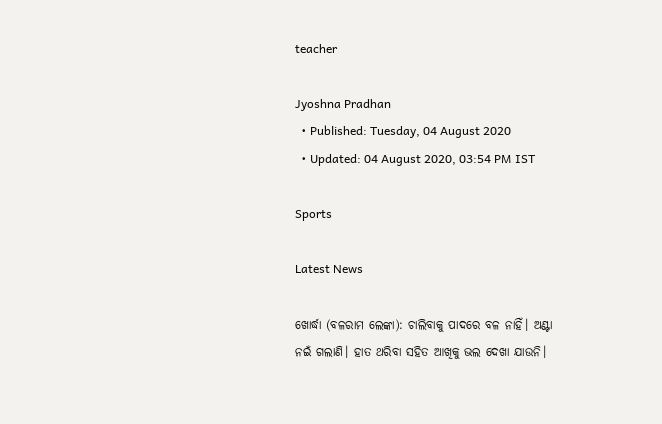teacher

Jyoshna Pradhan
  • Published: Tuesday, 04 August 2020
  • Updated: 04 August 2020, 03:54 PM IST

Sports

Latest News

ଖୋର୍ଦ୍ଧା (ବଳରାମ ଲେଙ୍କା): ଚାଲିବାକୁ ପାଦରେ ବଳ ନାହିଁ। ଅଣ୍ଟା ନଇଁ ଗଲାଣି। ହାତ ଥରିବା ସହିତ ଆଖିକୁ ଭଲ ଦେଖା ଯାଉନି।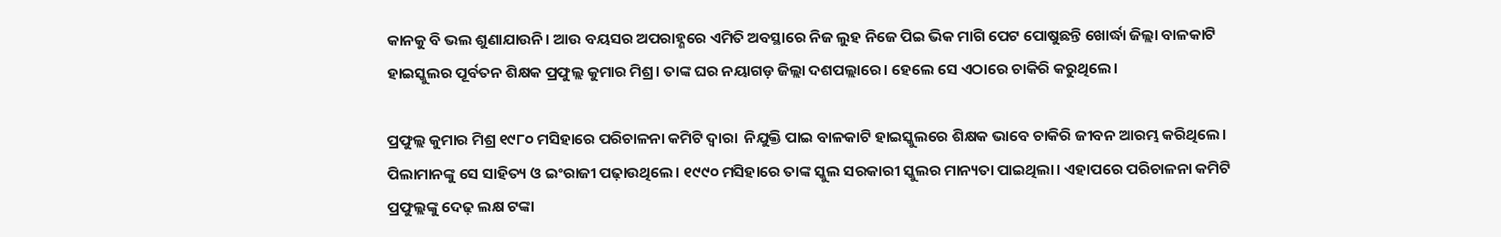କାନକୁ ବି ଭଲ ଶୁଣାଯାଉନି। ଆଉ ବୟସର ଅପରାହ୍ଣରେ ଏମିତି ଅବସ୍ଥାରେ ନିଜ ଲୁହ ନିଜେ ପିଇ ଭିକ ମାଗି ପେଟ ପୋଷୁଛନ୍ତି ଖୋର୍ଦ୍ଧା ଜିଲ୍ଲା ବାଳକାଟି ହାଇସ୍କୁଲର ପୂର୍ବତନ ଶିକ୍ଷକ ପ୍ରଫୁଲ୍ଲ କୁମାର ମିଶ୍ର। ତାଙ୍କ ଘର ନୟାଗଡ଼ ଜିଲ୍ଲା ଦଶପଲ୍ଲାରେ। ହେଲେ ସେ ଏଠାରେ ଚାକିରି କରୁଥିଲେ।

ପ୍ରଫୁଲ୍ଲ କୁମାର ମିଶ୍ର ୧୯୮୦ ମସିହାରେ ପରିଚାଳନା କମିଟି ଦ୍ୱାରା  ନିଯୁକ୍ତି ପାଇ ବାଳକାଟି ହାଇସ୍କୁଲରେ ଶିକ୍ଷକ ଭାବେ ଚାକିରି ଜୀବନ ଆରମ୍ଭ କରିଥିଲେ। ପିଲାମାନଙ୍କୁ ସେ ସାହିତ୍ୟ ଓ ଇଂରାଜୀ ପଢ଼ାଉଥିଲେ। ୧୯୯୦ ମସିହାରେ ତାଙ୍କ ସ୍କୁଲ ସରକାରୀ ସ୍କୁଲର ମାନ୍ୟତା ପାଇଥିଲା। ଏହାପରେ ପରିଚାଳନା କମିଟି ପ୍ରଫୁଲ୍ଲଙ୍କୁ ଦେଢ଼ ଲକ୍ଷ ଟଙ୍କା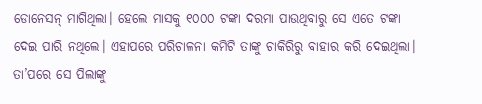ଡୋନେସନ୍‌ ମାଗିଥିଲା। ହେଲେ ମାସକୁ ୧୦୦୦ ଟଙ୍କା ଦରମା ପାଉଥିବାରୁ ସେ ଏତେ ଟଙ୍କା ଦେଇ ପାରି ନଥିଲେ। ଏହାପରେ ପରିଚାଳନା କମିଟି ତାଙ୍କୁ ଚାକିରିରୁ ବାହାର କରି ଦେଇଥିଲା। ତା’ପରେ ସେ ପିଲାଙ୍କୁ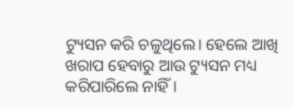ଟ୍ୟୁସନ କରି ଚଳୁଥିଲେ। ହେଲେ ଆଖି ଖରାପ ହେବାରୁ ଆଉ ଟ୍ୟୁସନ ମଧ୍ୟ କରିପାରିଲେ ନାହିଁ।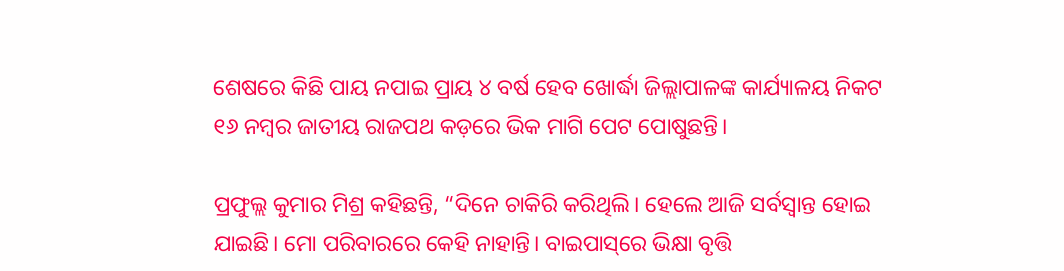ଶେଷରେ କିଛି ପାୟ ନପାଇ ପ୍ରାୟ ୪ ବର୍ଷ ହେବ ଖୋର୍ଦ୍ଧା ଜିଲ୍ଲାପାଳଙ୍କ କାର୍ଯ୍ୟାଳୟ ନିକଟ ୧୬ ନମ୍ୱର ଜାତୀୟ ରାଜପଥ କଡ଼ରେ ଭିକ ମାଗି ପେଟ ପୋଷୁଛନ୍ତି।

ପ୍ରଫୁଲ୍ଲ କୁମାର ମିଶ୍ର କହିଛନ୍ତି, “ଦିନେ ଚାକିରି କରିଥିଲି। ହେଲେ ଆଜି ସର୍ବସ୍ୱାନ୍ତ ହୋଇ ଯାଇଛି। ମୋ ପରିବାରରେ କେହି ନାହାନ୍ତି। ବାଇପାସ୍‌ରେ ଭିକ୍ଷା ବୃତ୍ତି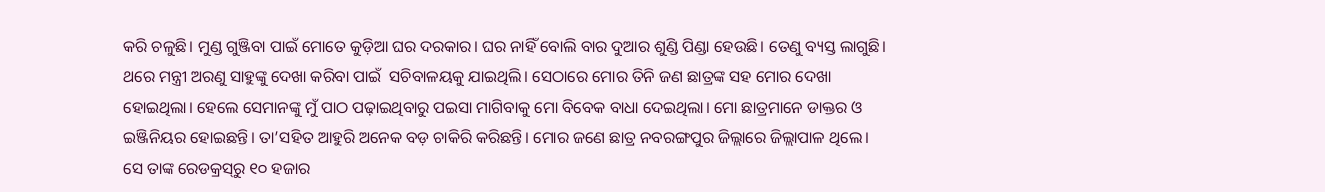କରି ଚଳୁଛି। ମୁଣ୍ଡ ଗୁଞ୍ଜିବା ପାଇଁ ମୋତେ କୁଡ଼ିଆ ଘର ଦରକାର। ଘର ନାହିଁ ବୋଲି ବାର ଦୁଆର ଶୁଣ୍ଡି ପିଣ୍ଡା ହେଉଛି। ତେଣୁ ବ୍ୟସ୍ତ ଲାଗୁଛି। ଥରେ ମନ୍ତ୍ରୀ ଅରଣୁ ସାହୁଙ୍କୁ ଦେଖା କରିବା ପାଇଁ  ସଚିବାଳୟକୁ ଯାଇଥିଲି। ସେଠାରେ ମୋର ତିନି ଜଣ ଛାତ୍ରଙ୍କ ସହ ମୋର ଦେଖା ହୋଇଥିଲା। ହେଲେ ସେମାନଙ୍କୁ ମୁଁ ପାଠ ପଢ଼ାଇଥିବାରୁ ପଇସା ମାଗିବାକୁ ମୋ ବିବେକ ବାଧା ଦେଇଥିଲା। ମୋ ଛାତ୍ରମାନେ ଡାକ୍ତର ଓ ଇଞ୍ଜିନିୟର ହୋଇଛନ୍ତି। ତା’ସହିତ ଆହୁରି ଅନେକ ବଡ଼ ଚାକିରି କରିଛନ୍ତି। ମୋର ଜଣେ ଛାତ୍ର ନବରଙ୍ଗପୁର ଜିଲ୍ଲାରେ ଜିଲ୍ଲାପାଳ ଥିଲେ। ସେ ତାଙ୍କ ରେଡକ୍ରସ୍‌ରୁ ୧୦ ହଜାର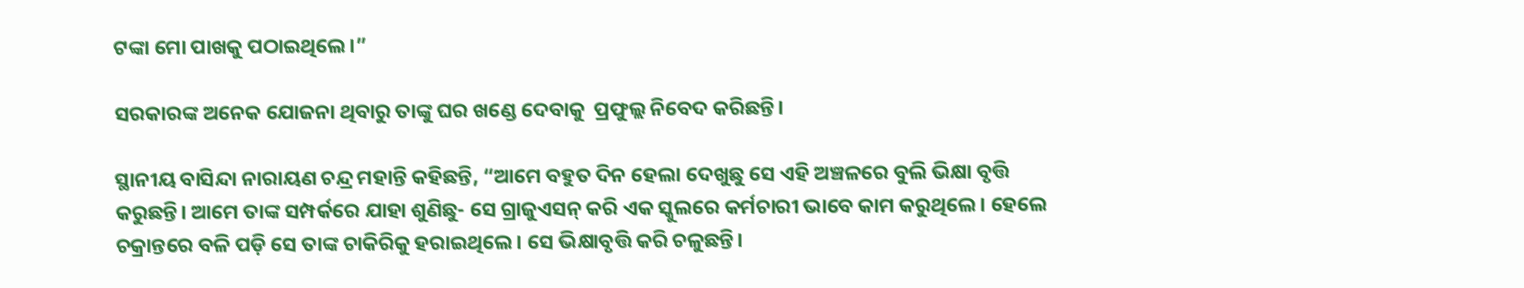ଟଙ୍କା ମୋ ପାଖକୁ ପଠାଇଥିଲେ।”

ସରକାରଙ୍କ ଅନେକ ଯୋଜନା ଥିବାରୁ ତାଙ୍କୁ ଘର ଖଣ୍ଡେ ଦେବାକୁ  ପ୍ରଫୁଲ୍ଲ ନିବେଦ କରିଛନ୍ତି।

ସ୍ଥାନୀୟ ବାସିନ୍ଦା ନାରାୟଣ ଚନ୍ଦ୍ର ମହାନ୍ତି କହିଛନ୍ତି, “ଆମେ ବହୁତ ଦିନ ହେଲା ଦେଖୁଛୁ ସେ ଏହି ଅଞ୍ଚଳରେ ବୁଲି ଭିକ୍ଷା ବୃତ୍ତି କରୁଛନ୍ତି। ଆମେ ତାଙ୍କ ସମ୍ପର୍କରେ ଯାହା ଶୁଣିଛୁ- ସେ ଗ୍ରାଜୁଏସନ୍ କରି ଏକ ସ୍କୁଲରେ କର୍ମଚାରୀ ଭାବେ କାମ କରୁଥିଲେ। ହେଲେ ଚକ୍ରାନ୍ତରେ ବଳି ପଡ଼ି ସେ ତାଙ୍କ ଚାକିରିକୁ ହରାଇଥିଲେ। ସେ ଭିକ୍ଷାବୃତ୍ତି କରି ଚଳୁଛନ୍ତି।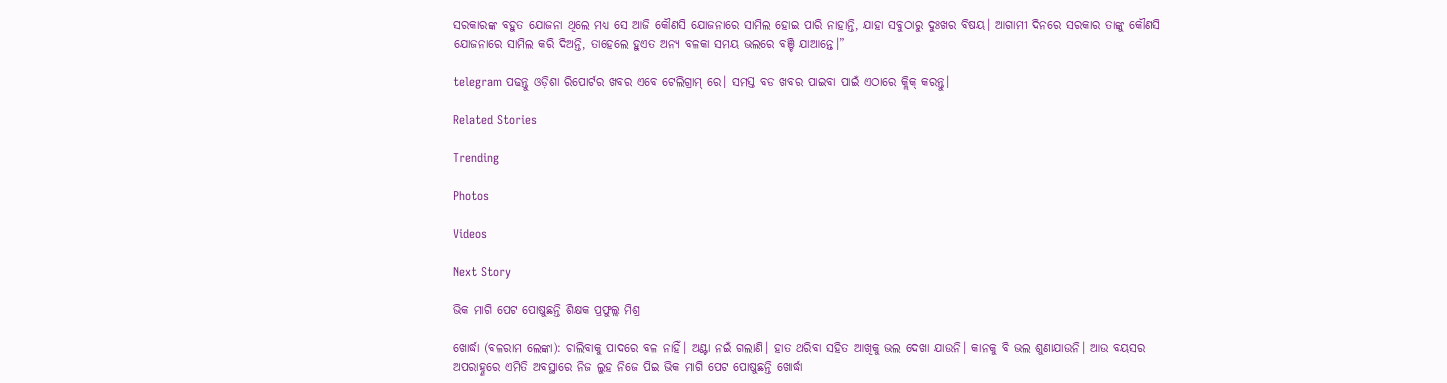ସରକାରଙ୍କ ବହୁତ ଯୋଜନା ଥିଲେ ମଧ୍ୟ ସେ ଆଜି କୌଣସି ଯୋଜନାରେ ସାମିଲ ହୋଇ ପାରି ନାହାନ୍ତି, ଯାହା ସବୁଠାରୁ ଦୁଃଖର ବିଷୟ। ଆଗାମୀ ଦିନରେ ସରକାର ତାଙ୍କୁ କୌଣସି ଯୋଜନାରେ ସାମିଲ କରି ଦିଅନ୍ତି, ତାହେଲେ ହୁଏତ ଅନ୍ୟ ବଳକା ସମୟ ଭଲରେ ବଞ୍ଚି ଯାଆନ୍ତେ।”

telegram ପଢନ୍ତୁ ଓଡ଼ିଶା ରିପୋର୍ଟର ଖବର ଏବେ ଟେଲିଗ୍ରାମ୍ ରେ। ସମସ୍ତ ବଡ ଖବର ପାଇବା ପାଇଁ ଏଠାରେ କ୍ଲିକ୍ କରନ୍ତୁ।

Related Stories

Trending

Photos

Videos

Next Story

ଭିକ ମାଗି ପେଟ ପୋଷୁଛନ୍ତି ଶିକ୍ଷକ ପ୍ରଫୁଲ୍ଲ ମିଶ୍ର

ଖୋର୍ଦ୍ଧା (ବଳରାମ ଲେଙ୍କା): ଚାଲିବାକୁ ପାଦରେ ବଳ ନାହିଁ। ଅଣ୍ଟା ନଇଁ ଗଲାଣି। ହାତ ଥରିବା ସହିତ ଆଖିକୁ ଭଲ ଦେଖା ଯାଉନି। କାନକୁ ବି ଭଲ ଶୁଣାଯାଉନି। ଆଉ ବୟସର ଅପରାହ୍ଣରେ ଏମିତି ଅବସ୍ଥାରେ ନିଜ ଲୁହ ନିଜେ ପିଇ ଭିକ ମାଗି ପେଟ ପୋଷୁଛନ୍ତି ଖୋର୍ଦ୍ଧା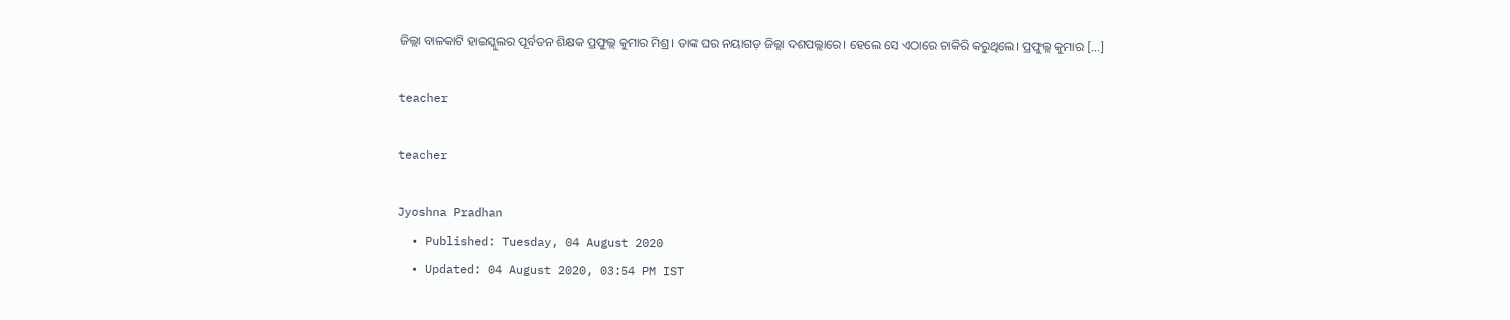ଜିଲ୍ଲା ବାଳକାଟି ହାଇସ୍କୁଲର ପୂର୍ବତନ ଶିକ୍ଷକ ପ୍ରଫୁଲ୍ଲ କୁମାର ମିଶ୍ର। ତାଙ୍କ ଘର ନୟାଗଡ଼ ଜିଲ୍ଲା ଦଶପଲ୍ଲାରେ। ହେଲେ ସେ ଏଠାରେ ଚାକିରି କରୁଥିଲେ। ପ୍ରଫୁଲ୍ଲ କୁମାର […]

teacher

teacher

Jyoshna Pradhan
  • Published: Tuesday, 04 August 2020
  • Updated: 04 August 2020, 03:54 PM IST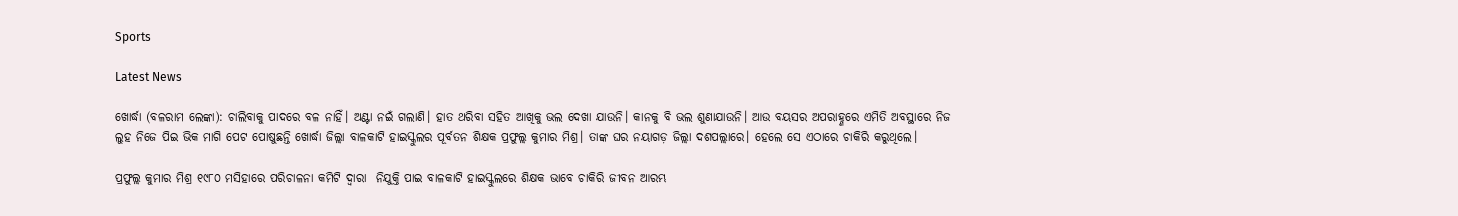Sports

Latest News

ଖୋର୍ଦ୍ଧା (ବଳରାମ ଲେଙ୍କା): ଚାଲିବାକୁ ପାଦରେ ବଳ ନାହିଁ। ଅଣ୍ଟା ନଇଁ ଗଲାଣି। ହାତ ଥରିବା ସହିତ ଆଖିକୁ ଭଲ ଦେଖା ଯାଉନି। କାନକୁ ବି ଭଲ ଶୁଣାଯାଉନି। ଆଉ ବୟସର ଅପରାହ୍ଣରେ ଏମିତି ଅବସ୍ଥାରେ ନିଜ ଲୁହ ନିଜେ ପିଇ ଭିକ ମାଗି ପେଟ ପୋଷୁଛନ୍ତି ଖୋର୍ଦ୍ଧା ଜିଲ୍ଲା ବାଳକାଟି ହାଇସ୍କୁଲର ପୂର୍ବତନ ଶିକ୍ଷକ ପ୍ରଫୁଲ୍ଲ କୁମାର ମିଶ୍ର। ତାଙ୍କ ଘର ନୟାଗଡ଼ ଜିଲ୍ଲା ଦଶପଲ୍ଲାରେ। ହେଲେ ସେ ଏଠାରେ ଚାକିରି କରୁଥିଲେ।

ପ୍ରଫୁଲ୍ଲ କୁମାର ମିଶ୍ର ୧୯୮୦ ମସିହାରେ ପରିଚାଳନା କମିଟି ଦ୍ୱାରା  ନିଯୁକ୍ତି ପାଇ ବାଳକାଟି ହାଇସ୍କୁଲରେ ଶିକ୍ଷକ ଭାବେ ଚାକିରି ଜୀବନ ଆରମ୍ଭ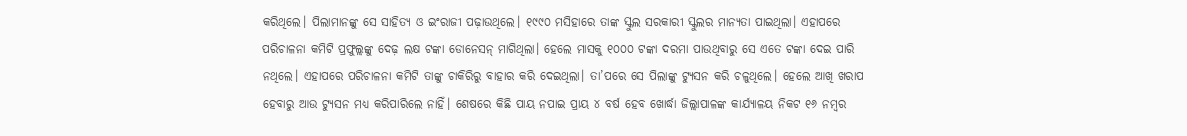କରିଥିଲେ। ପିଲାମାନଙ୍କୁ ସେ ସାହିତ୍ୟ ଓ ଇଂରାଜୀ ପଢ଼ାଉଥିଲେ। ୧୯୯୦ ମସିହାରେ ତାଙ୍କ ସ୍କୁଲ ସରକାରୀ ସ୍କୁଲର ମାନ୍ୟତା ପାଇଥିଲା। ଏହାପରେ ପରିଚାଳନା କମିଟି ପ୍ରଫୁଲ୍ଲଙ୍କୁ ଦେଢ଼ ଲକ୍ଷ ଟଙ୍କା ଡୋନେସନ୍‌ ମାଗିଥିଲା। ହେଲେ ମାସକୁ ୧୦୦୦ ଟଙ୍କା ଦରମା ପାଉଥିବାରୁ ସେ ଏତେ ଟଙ୍କା ଦେଇ ପାରି ନଥିଲେ। ଏହାପରେ ପରିଚାଳନା କମିଟି ତାଙ୍କୁ ଚାକିରିରୁ ବାହାର କରି ଦେଇଥିଲା। ତା’ପରେ ସେ ପିଲାଙ୍କୁ ଟ୍ୟୁସନ କରି ଚଳୁଥିଲେ। ହେଲେ ଆଖି ଖରାପ ହେବାରୁ ଆଉ ଟ୍ୟୁସନ ମଧ୍ୟ କରିପାରିଲେ ନାହିଁ। ଶେଷରେ କିଛି ପାୟ ନପାଇ ପ୍ରାୟ ୪ ବର୍ଷ ହେବ ଖୋର୍ଦ୍ଧା ଜିଲ୍ଲାପାଳଙ୍କ କାର୍ଯ୍ୟାଳୟ ନିକଟ ୧୬ ନମ୍ୱର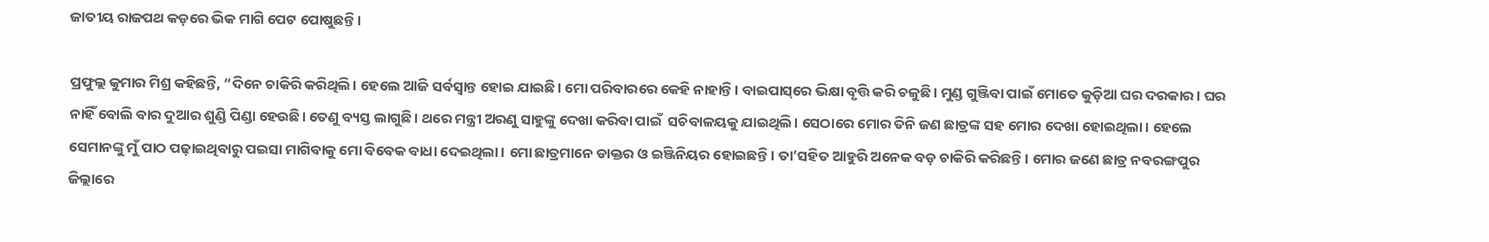ଜାତୀୟ ରାଜପଥ କଡ଼ରେ ଭିକ ମାଗି ପେଟ ପୋଷୁଛନ୍ତି।

ପ୍ରଫୁଲ୍ଲ କୁମାର ମିଶ୍ର କହିଛନ୍ତି, “ଦିନେ ଚାକିରି କରିଥିଲି। ହେଲେ ଆଜି ସର୍ବସ୍ୱାନ୍ତ ହୋଇ ଯାଇଛି। ମୋ ପରିବାରରେ କେହି ନାହାନ୍ତି। ବାଇପାସ୍‌ରେ ଭିକ୍ଷା ବୃତ୍ତି କରି ଚଳୁଛି। ମୁଣ୍ଡ ଗୁଞ୍ଜିବା ପାଇଁ ମୋତେ କୁଡ଼ିଆ ଘର ଦରକାର। ଘର ନାହିଁ ବୋଲି ବାର ଦୁଆର ଶୁଣ୍ଡି ପିଣ୍ଡା ହେଉଛି। ତେଣୁ ବ୍ୟସ୍ତ ଲାଗୁଛି। ଥରେ ମନ୍ତ୍ରୀ ଅରଣୁ ସାହୁଙ୍କୁ ଦେଖା କରିବା ପାଇଁ  ସଚିବାଳୟକୁ ଯାଇଥିଲି। ସେଠାରେ ମୋର ତିନି ଜଣ ଛାତ୍ରଙ୍କ ସହ ମୋର ଦେଖା ହୋଇଥିଲା। ହେଲେ ସେମାନଙ୍କୁ ମୁଁ ପାଠ ପଢ଼ାଇଥିବାରୁ ପଇସା ମାଗିବାକୁ ମୋ ବିବେକ ବାଧା ଦେଇଥିଲା। ମୋ ଛାତ୍ରମାନେ ଡାକ୍ତର ଓ ଇଞ୍ଜିନିୟର ହୋଇଛନ୍ତି। ତା’ସହିତ ଆହୁରି ଅନେକ ବଡ଼ ଚାକିରି କରିଛନ୍ତି। ମୋର ଜଣେ ଛାତ୍ର ନବରଙ୍ଗପୁର ଜିଲ୍ଲାରେ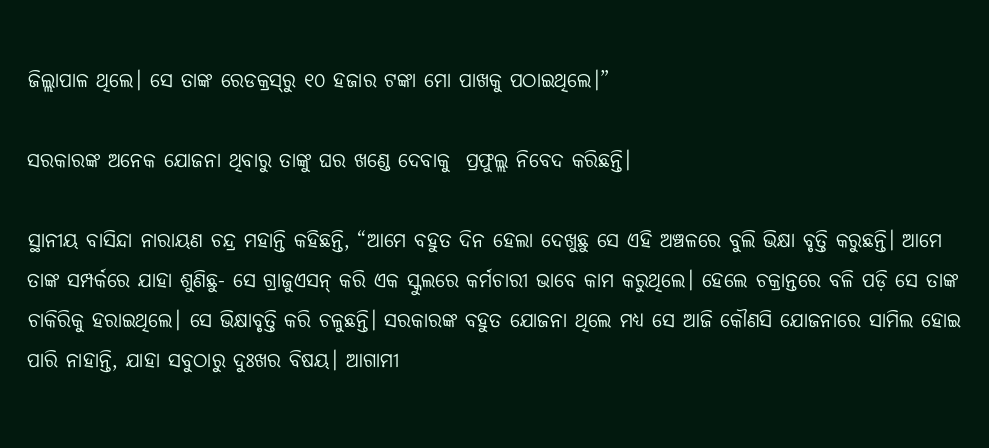ଜିଲ୍ଲାପାଳ ଥିଲେ। ସେ ତାଙ୍କ ରେଡକ୍ରସ୍‌ରୁ ୧୦ ହଜାର ଟଙ୍କା ମୋ ପାଖକୁ ପଠାଇଥିଲେ।”

ସରକାରଙ୍କ ଅନେକ ଯୋଜନା ଥିବାରୁ ତାଙ୍କୁ ଘର ଖଣ୍ଡେ ଦେବାକୁ  ପ୍ରଫୁଲ୍ଲ ନିବେଦ କରିଛନ୍ତି।

ସ୍ଥାନୀୟ ବାସିନ୍ଦା ନାରାୟଣ ଚନ୍ଦ୍ର ମହାନ୍ତି କହିଛନ୍ତି, “ଆମେ ବହୁତ ଦିନ ହେଲା ଦେଖୁଛୁ ସେ ଏହି ଅଞ୍ଚଳରେ ବୁଲି ଭିକ୍ଷା ବୃତ୍ତି କରୁଛନ୍ତି। ଆମେ ତାଙ୍କ ସମ୍ପର୍କରେ ଯାହା ଶୁଣିଛୁ- ସେ ଗ୍ରାଜୁଏସନ୍ କରି ଏକ ସ୍କୁଲରେ କର୍ମଚାରୀ ଭାବେ କାମ କରୁଥିଲେ। ହେଲେ ଚକ୍ରାନ୍ତରେ ବଳି ପଡ଼ି ସେ ତାଙ୍କ ଚାକିରିକୁ ହରାଇଥିଲେ। ସେ ଭିକ୍ଷାବୃତ୍ତି କରି ଚଳୁଛନ୍ତି। ସରକାରଙ୍କ ବହୁତ ଯୋଜନା ଥିଲେ ମଧ୍ୟ ସେ ଆଜି କୌଣସି ଯୋଜନାରେ ସାମିଲ ହୋଇ ପାରି ନାହାନ୍ତି, ଯାହା ସବୁଠାରୁ ଦୁଃଖର ବିଷୟ। ଆଗାମୀ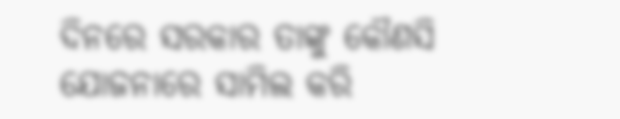ଦିନରେ ସରକାର ତାଙ୍କୁ କୌଣସି ଯୋଜନାରେ ସାମିଲ କରି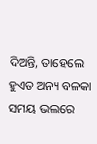ଦିଅନ୍ତି, ତାହେଲେ ହୁଏତ ଅନ୍ୟ ବଳକା ସମୟ ଭଲରେ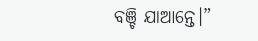ବଞ୍ଚି ଯାଆନ୍ତେ।”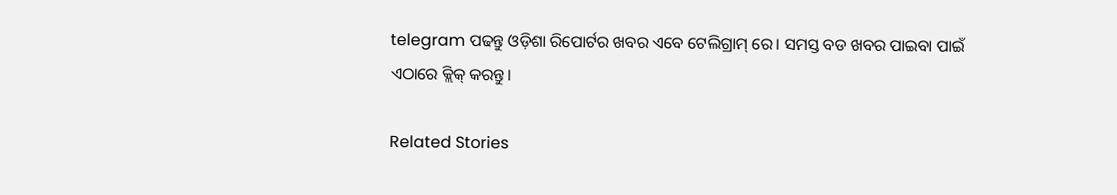telegram ପଢନ୍ତୁ ଓଡ଼ିଶା ରିପୋର୍ଟର ଖବର ଏବେ ଟେଲିଗ୍ରାମ୍ ରେ। ସମସ୍ତ ବଡ ଖବର ପାଇବା ପାଇଁ ଏଠାରେ କ୍ଲିକ୍ କରନ୍ତୁ।

Related Stories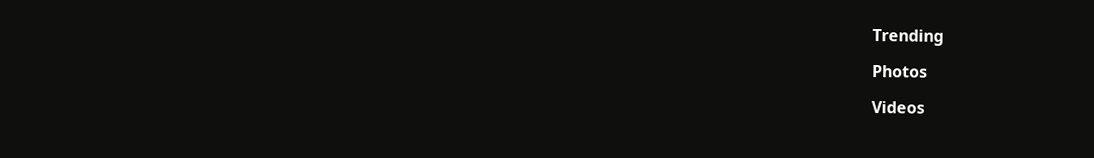Trending

Photos

Videos